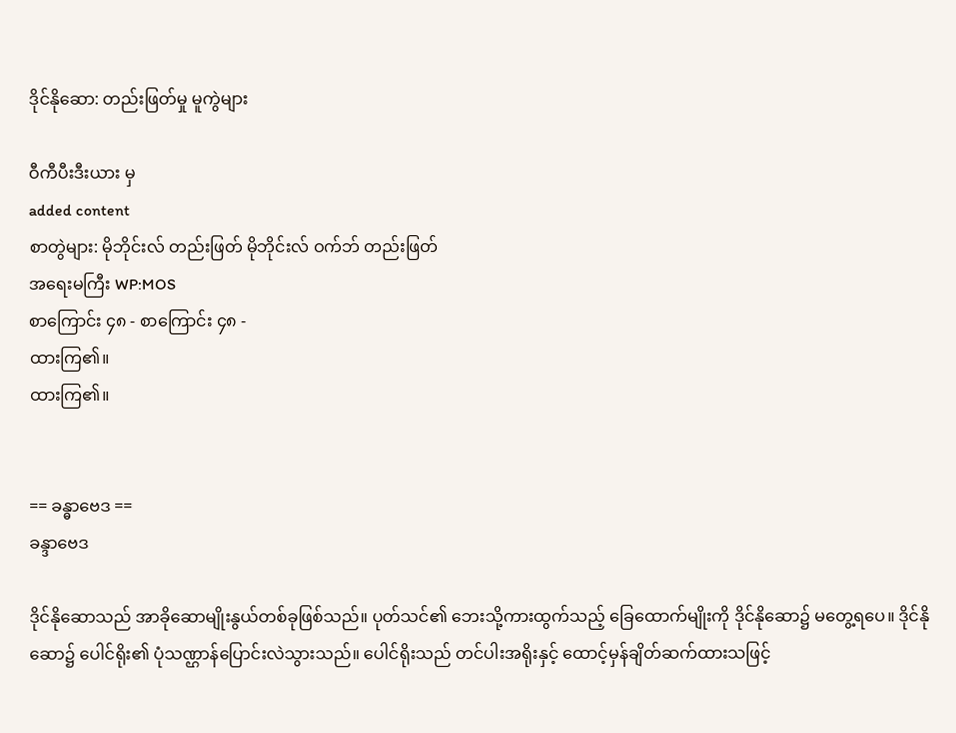ဒိုင်နိုဆော: တည်းဖြတ်မှု မူကွဲများ

ဝီကီပီးဒီးယား မှ
added content
စာတွဲများ: မိုဘိုင်းလ် တည်းဖြတ် မိုဘိုင်းလ် ဝက်ဘ် တည်းဖြတ်
အရေးမကြီး WP:MOS
စာကြောင်း ၄၈ - စာကြောင်း ၄၈ -
ထားကြ၏။
ထားကြ၏။


== ခန္ဓာဗေဒ ==
ခန္ဒာဗေဒ

ဒိုင်နိုဆောသည် အာခိုဆောမျိုးနွယ်တစ်ခုဖြစ်သည်။ ပုတ်သင်၏ ဘေးသို့ကားထွက်သည့် ခြေထောက်မျိုးကို ဒိုင်နိုဆော၌ မတွေ့ရပေ။ ဒိုင်နိုဆော၌ ပေါင်ရိုး၏ ပုံသဏ္ဌာန်ပြောင်းလဲသွားသည်။ ပေါင်ရိုးသည် တင်ပါးအရိုးနှင့် ထောင့်မှန်ချိတ်ဆက်ထားသဖြင့်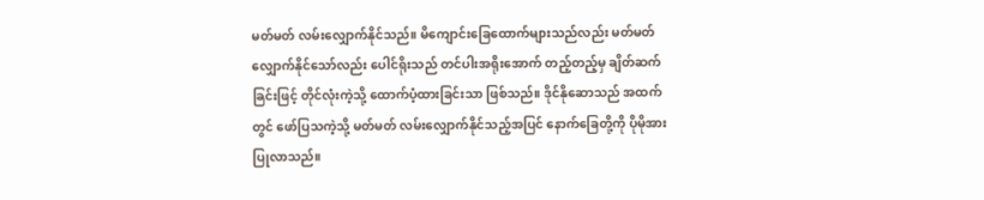မတ်မတ် လမ်းလျှောက်နိုင်သည်။ မိကျောင်းခြေထောက်များသည်လည်း မတ်မတ်လျှောက်နိုင်သော်လည်း ပေါင်ရိုးသည် တင်ပါးအရိုးအောက် တည့်တည့်မှ ချိတ်ဆက်ခြင်းဖြင့် တိုင်လုံးကဲ့သို့ ထောက်ပံ့ထားခြင်းသာ ဖြစ်သည်။ ဒိုင်နိုဆောသည် အထက်တွင် ဖော်ပြသကဲ့သို့ မတ်မတ် လမ်းလျှောက်နိုင်သည့်အပြင် နောက်ခြေတို့ကို ပိုမိုအားပြုလာသည်။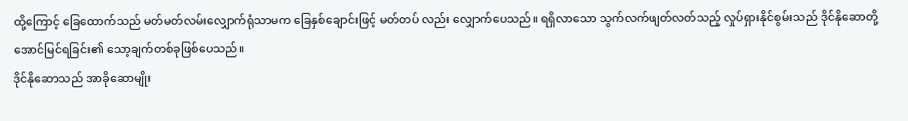ထို့ကြောင့် ခြေထောက်သည် မတ်မတ်လမ်းလျှောက်ရုံသာမက ခြေနှစ်ချောင်းဖြင့် မတ်တပ် လည်း လျှောက်ပေသည်။ ရရှိလာသော သွက်လက်ဖျတ်လတ်သည့် လှုပ်ရှားနိုင်စွမ်းသည် ဒိုင်နိုဆောတို့ အောင်မြင်ရခြင်း၏ သော့ချက်တစ်ခုဖြစ်ပေသည်။
ဒိုင်နိုဆောသည် အာခိုဆောမျိုး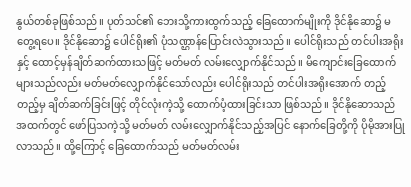နွယ်တစ်ခုဖြစ်သည်။ ပုတ်သင်၏ ဘေးသို့ကားထွက်သည့် ခြေထောက်မျိုးကို ဒိုင်နိုဆော၌ မတွေ့ရပေ။ ဒိုင်နိုဆော၌ ပေါင်ရိုး၏ ပုံသဏ္ဌာန်ပြောင်းလဲသွားသည်။ ပေါင်ရိုးသည် တင်ပါးအရိုးနှင့် ထောင့်မှန်ချိတ်ဆက်ထားသဖြင့် မတ်မတ် လမ်းလျှောက်နိုင်သည်။ မိကျောင်းခြေထောက်များသည်လည်း မတ်မတ်လျှောက်နိုင်သော်လည်း ပေါင်ရိုးသည် တင်ပါးအရိုးအောက် တည့်တည့်မှ ချိတ်ဆက်ခြင်းဖြင့် တိုင်လုံးကဲ့သို့ ထောက်ပံ့ထားခြင်းသာ ဖြစ်သည်။ ဒိုင်နိုဆောသည် အထက်တွင် ဖော်ပြသကဲ့သို့ မတ်မတ် လမ်းလျှောက်နိုင်သည့်အပြင် နောက်ခြေတို့ကို ပိုမိုအားပြုလာသည်။ ထို့ကြောင့် ခြေထောက်သည် မတ်မတ်လမ်း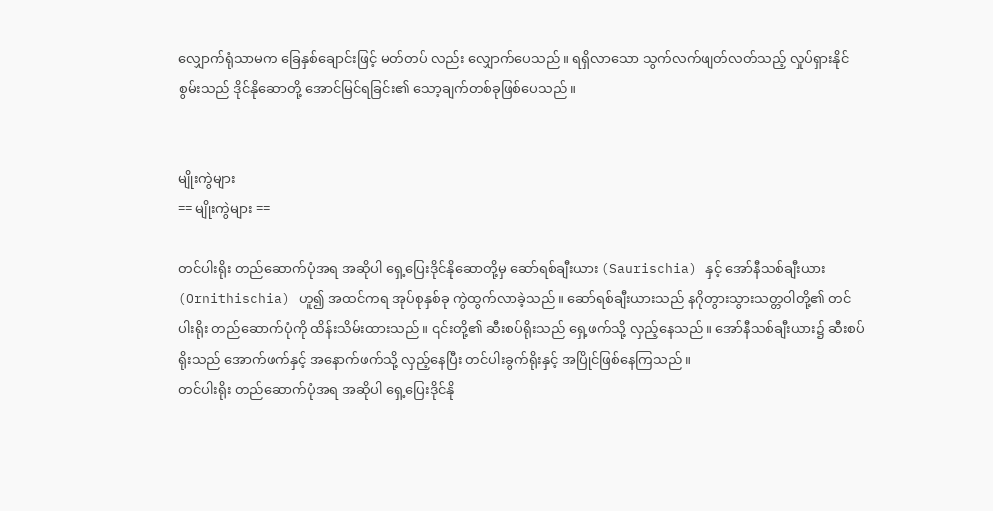လျှောက်ရုံသာမက ခြေနှစ်ချောင်းဖြင့် မတ်တပ် လည်း လျှောက်ပေသည်။ ရရှိလာသော သွက်လက်ဖျတ်လတ်သည့် လှုပ်ရှားနိုင်စွမ်းသည် ဒိုင်နိုဆောတို့ အောင်မြင်ရခြင်း၏ သော့ချက်တစ်ခုဖြစ်ပေသည်။


မျိုးကွဲများ
== မျိုးကွဲများ ==

တင်ပါးရိုး တည်ဆောက်ပုံအရ အဆိုပါ ရှေ့ပြေးဒိုင်နိုဆောတို့မှ ဆော်ရစ်ချီးယား (Saurischia) နှင့် အော်နီသစ်ချီးယား (Ornithischia) ဟူ၍ အထင်ကရ အုပ်စုနှစ်ခု ကွဲထွက်လာခဲ့သည်။ ဆော်ရစ်ချီးယားသည် နဂိုတွားသွားသတ္တဝါတို့၏ တင်ပါးရိုး တည်ဆောက်ပုံကို ထိန်းသိမ်းထားသည်။ ၎င်းတို့၏ ဆီးစပ်ရိုးသည် ရှေ့ဖက်သို့ လှည့်နေသည်။ အော်နီသစ်ချီးယား၌ ဆီးစပ်ရိုးသည် အောက်ဖက်နှင့် အနောက်ဖက်သို့ လှည့်နေပြီး တင်ပါးခွက်ရိုးနှင့် အပြိုင်ဖြစ်နေကြသည်။
တင်ပါးရိုး တည်ဆောက်ပုံအရ အဆိုပါ ရှေ့ပြေးဒိုင်နို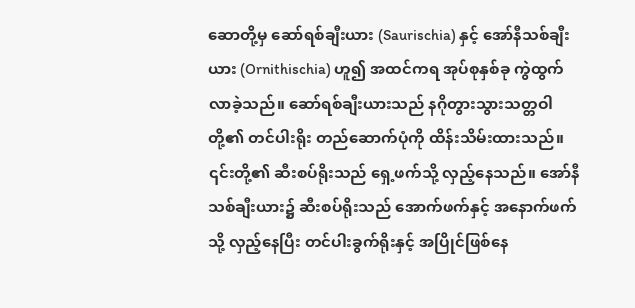ဆောတို့မှ ဆော်ရစ်ချီးယား (Saurischia) နှင့် အော်နီသစ်ချီးယား (Ornithischia) ဟူ၍ အထင်ကရ အုပ်စုနှစ်ခု ကွဲထွက်လာခဲ့သည်။ ဆော်ရစ်ချီးယားသည် နဂိုတွားသွားသတ္တဝါတို့၏ တင်ပါးရိုး တည်ဆောက်ပုံကို ထိန်းသိမ်းထားသည်။ ၎င်းတို့၏ ဆီးစပ်ရိုးသည် ရှေ့ဖက်သို့ လှည့်နေသည်။ အော်နီသစ်ချီးယား၌ ဆီးစပ်ရိုးသည် အောက်ဖက်နှင့် အနောက်ဖက်သို့ လှည့်နေပြီး တင်ပါးခွက်ရိုးနှင့် အပြိုင်ဖြစ်နေ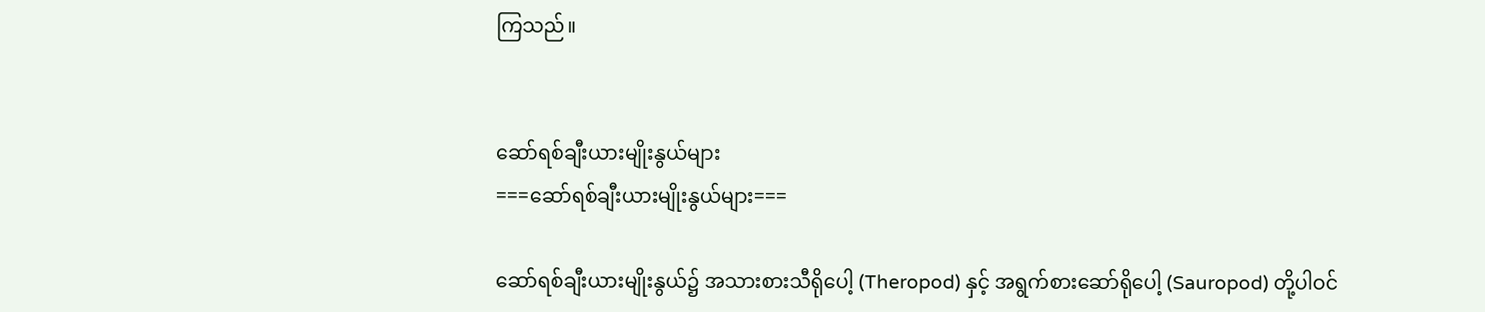ကြသည်။


ဆော်ရစ်ချီးယားမျိုးနွယ်များ
===ဆော်ရစ်ချီးယားမျိုးနွယ်များ===

ဆော်ရစ်ချီးယားမျိုးနွယ်၌ အသားစားသီရိုပေါ့ (Theropod) နှင့် အရွက်စားဆော်ရိုပေါ့ (Sauropod) တို့ပါဝင်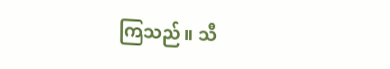ကြသည်။ သီ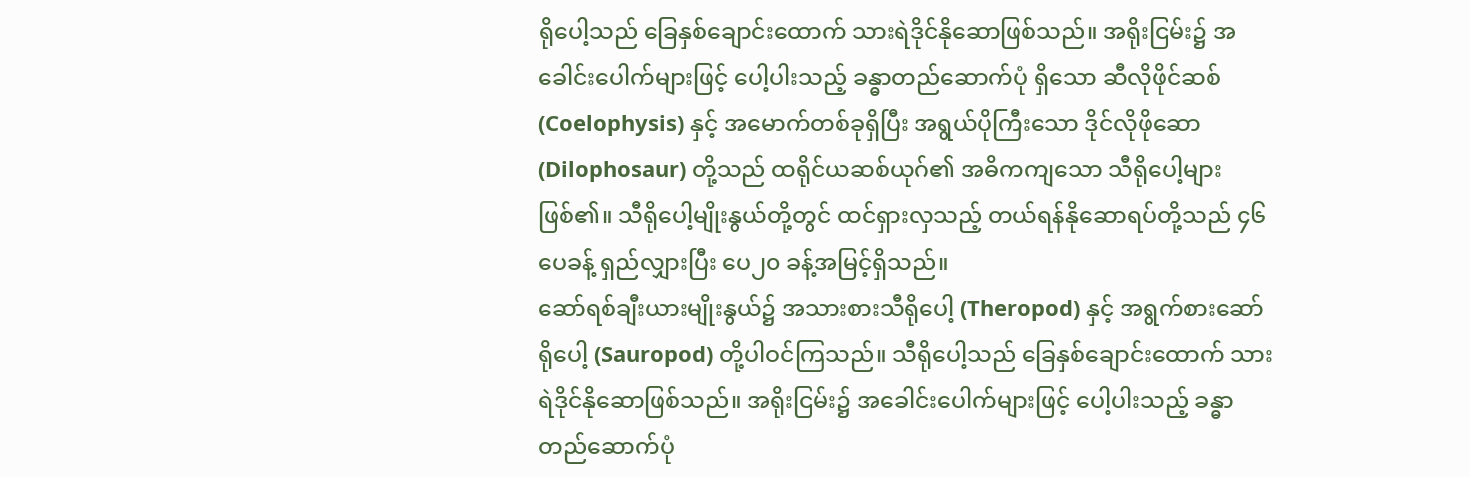ရိုပေါ့သည် ခြေနှစ်ချောင်းထောက် သားရဲဒိုင်နိုဆောဖြစ်သည်။ အရိုးငြမ်း၌ အခေါင်းပေါက်များဖြင့် ပေါ့ပါးသည့် ခန္ဓာတည်ဆောက်ပုံ ရှိသော ဆီလိုဖိုင်ဆစ် (Coelophysis) နှင့် အမောက်တစ်ခုရှိပြီး အရွယ်ပိုကြီးသော ဒိုင်လိုဖိုဆော (Dilophosaur) တို့သည် ထရိုင်ယဆစ်ယုဂ်၏ အဓိကကျသော သီရိုပေါ့များ ဖြစ်၏။ သီရိုပေါ့မျိုးနွယ်တို့တွင် ထင်ရှားလှသည့် တယ်ရန်နိုဆောရပ်တို့သည် ၄၆ပေခန့် ရှည်လျှားပြီး ပေ၂၀ ခန့်အမြင့်ရှိသည်။
ဆော်ရစ်ချီးယားမျိုးနွယ်၌ အသားစားသီရိုပေါ့ (Theropod) နှင့် အရွက်စားဆော်ရိုပေါ့ (Sauropod) တို့ပါဝင်ကြသည်။ သီရိုပေါ့သည် ခြေနှစ်ချောင်းထောက် သားရဲဒိုင်နိုဆောဖြစ်သည်။ အရိုးငြမ်း၌ အခေါင်းပေါက်များဖြင့် ပေါ့ပါးသည့် ခန္ဓာတည်ဆောက်ပုံ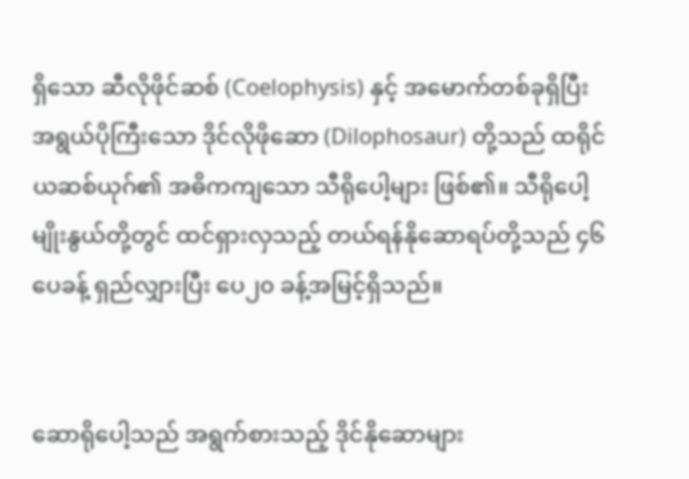ရှိသော ဆီလိုဖိုင်ဆစ် (Coelophysis) နှင့် အမောက်တစ်ခုရှိပြီး အရွယ်ပိုကြီးသော ဒိုင်လိုဖိုဆော (Dilophosaur) တို့သည် ထရိုင်ယဆစ်ယုဂ်၏ အဓိကကျသော သီရိုပေါ့များ ဖြစ်၏။ သီရိုပေါ့မျိုးနွယ်တို့တွင် ထင်ရှားလှသည့် တယ်ရန်နိုဆောရပ်တို့သည် ၄၆ပေခန့် ရှည်လျှားပြီး ပေ၂၀ ခန့်အမြင့်ရှိသည်။


ဆောရိုပေါ့သည် အရွက်စားသည့် ဒိုင်နိုဆောများ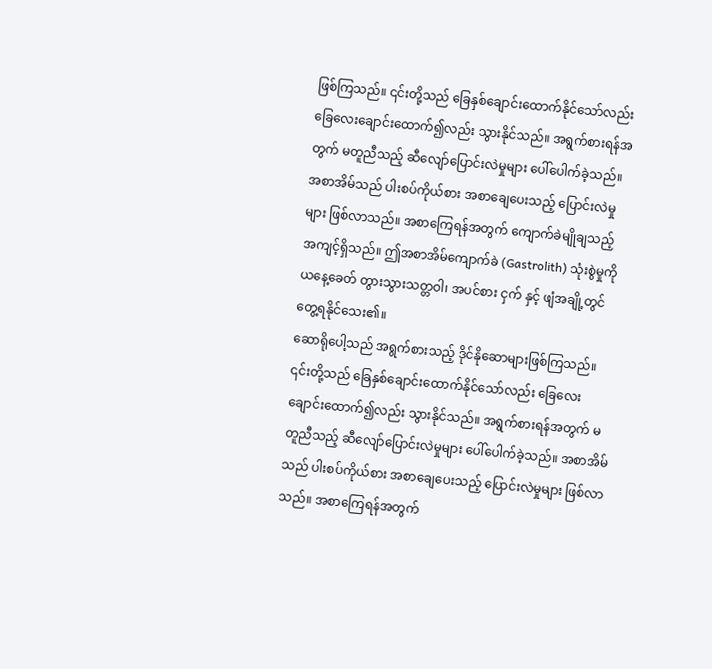ဖြစ်ကြသည်။ ၎င်းတို့သည် ခြေနှစ်ချောင်းထောက်နိုင်သော်လည်း ခြေလေးချောင်းထောက်၍လည်း သွားနိုင်သည်။ အရွက်စားရန်အတွက် မတူညီသည့် ဆီလျော်ပြောင်းလဲမှုများ ပေါ်ပေါက်ခဲ့သည်။ အစာအိမ်သည် ပါးစပ်ကိုယ်စား အစာချေပေးသည့် ပြောင်းလဲမှုများ ဖြစ်လာသည်။ အစာကြေရန်အတွက် ကျောက်ခဲမျိုချသည့် အကျင့်ရှိသည်။ ဤအစာအိမ်ကျောက်ခဲ (Gastrolith) သုံးစွဲမှုကို ယနေ့ခေတ် တွားသွားသတ္တဝါ၊ အပင်စား ငှက် နှင့် ဖျံအချို့တွင် တွေ့ရနိုင်သေး၏။
ဆောရိုပေါ့သည် အရွက်စားသည့် ဒိုင်နိုဆောများဖြစ်ကြသည်။ ၎င်းတို့သည် ခြေနှစ်ချောင်းထောက်နိုင်သော်လည်း ခြေလေးချောင်းထောက်၍လည်း သွားနိုင်သည်။ အရွက်စားရန်အတွက် မတူညီသည့် ဆီလျော်ပြောင်းလဲမှုများ ပေါ်ပေါက်ခဲ့သည်။ အစာအိမ်သည် ပါးစပ်ကိုယ်စား အစာချေပေးသည့် ပြောင်းလဲမှုများ ဖြစ်လာသည်။ အစာကြေရန်အတွက်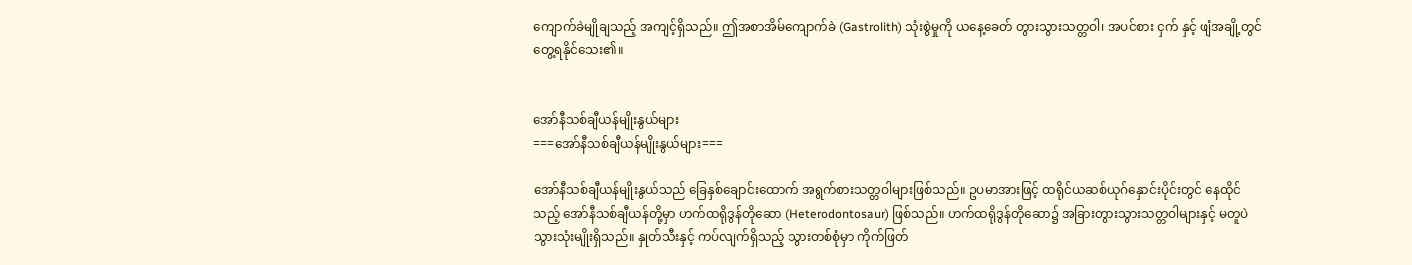ကျောက်ခဲမျိုချသည့် အကျင့်ရှိသည်။ ဤအစာအိမ်ကျောက်ခဲ (Gastrolith) သုံးစွဲမှုကို ယနေ့ခေတ် တွားသွားသတ္တဝါ၊ အပင်စား ငှက် နှင့် ဖျံအချို့တွင် တွေ့ရနိုင်သေး၏။


အော်နီသစ်ချီယန်မျိုးနွယ်များ
===အော်နီသစ်ချီယန်မျိုးနွယ်များ===

အော်နီသစ်ချီယန်မျိုးနွယ်သည် ခြေနှစ်ချောင်းထောက် အရွက်စားသတ္တဝါများဖြစ်သည်။ ဥပမာအားဖြင့် ထရိုင်ယဆစ်ယုဂ်နှောင်းပိုင်းတွင် နေထိုင်သည့် အော်နီသစ်ချီယန်တို့မှာ ဟက်ထရိုဒွန်တိုဆော (Heterodontosaur) ဖြစ်သည်။ ဟက်ထရိုဒွန်တိုဆော၌ အခြားတွားသွားသတ္တဝါများနှင့် မတူပဲ သွားသုံးမျိုးရှိသည်။ နှုတ်သီးနှင့် ကပ်လျက်ရှိသည့် သွားတစ်စုံမှာ ကိုက်ဖြတ်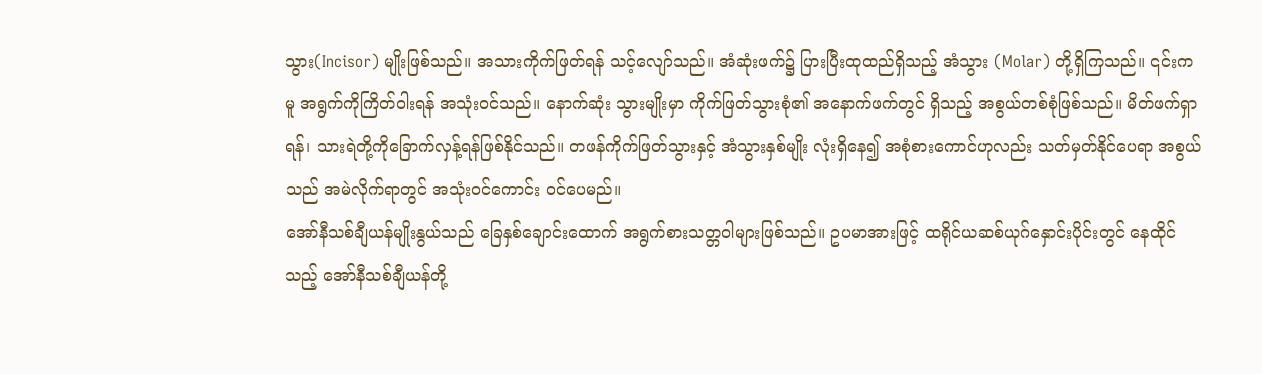သွား(Incisor) မျိုးဖြစ်သည်။ အသားကိုက်ဖြတ်ရန် သင့်လျော်သည်။ အံဆုံးဖက်၌ ပြားပြီးထုထည်ရှိသည့် အံသွား (Molar) တို့ရှိကြသည်။ ၎င်းကမူ အရွက်ကိုကြိတ်ဝါးရန် အသုံးဝင်သည်။ နောက်ဆုံး သွားမျိုးမှာ ကိုက်ဖြတ်သွားစုံ၏ အနောက်ဖက်တွင် ရှိသည့် အစွယ်တစ်စုံဖြစ်သည်။ မိတ်ဖက်ရှာရန်၊ သားရဲတို့ကိုခြောက်လှန့်ရန်ဖြစ်နိုင်သည်။ တဖန်ကိုက်ဖြတ်သွားနှင့် အံသွားနှစ်မျိုး လုံးရှိနေ၍ အစုံစားကောင်ဟုလည်း သတ်မှတ်နိုင်ပေရာ အစွယ်သည် အမဲလိုက်ရာတွင် အသုံးဝင်ကောင်း ဝင်ပေမည်။
အော်နီသစ်ချီယန်မျိုးနွယ်သည် ခြေနှစ်ချောင်းထောက် အရွက်စားသတ္တဝါများဖြစ်သည်။ ဥပမာအားဖြင့် ထရိုင်ယဆစ်ယုဂ်နှောင်းပိုင်းတွင် နေထိုင်သည့် အော်နီသစ်ချီယန်တို့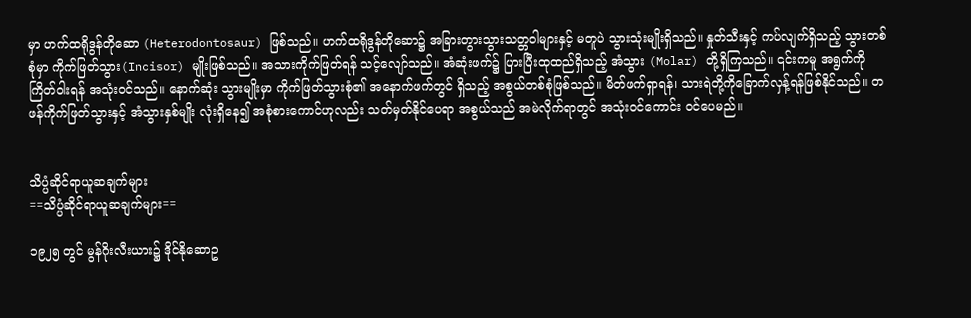မှာ ဟက်ထရိုဒွန်တိုဆော (Heterodontosaur) ဖြစ်သည်။ ဟက်ထရိုဒွန်တိုဆော၌ အခြားတွားသွားသတ္တဝါများနှင့် မတူပဲ သွားသုံးမျိုးရှိသည်။ နှုတ်သီးနှင့် ကပ်လျက်ရှိသည့် သွားတစ်စုံမှာ ကိုက်ဖြတ်သွား(Incisor) မျိုးဖြစ်သည်။ အသားကိုက်ဖြတ်ရန် သင့်လျော်သည်။ အံဆုံးဖက်၌ ပြားပြီးထုထည်ရှိသည့် အံသွား (Molar) တို့ရှိကြသည်။ ၎င်းကမူ အရွက်ကိုကြိတ်ဝါးရန် အသုံးဝင်သည်။ နောက်ဆုံး သွားမျိုးမှာ ကိုက်ဖြတ်သွားစုံ၏ အနောက်ဖက်တွင် ရှိသည့် အစွယ်တစ်စုံဖြစ်သည်။ မိတ်ဖက်ရှာရန်၊ သားရဲတို့ကိုခြောက်လှန့်ရန်ဖြစ်နိုင်သည်။ တဖန်ကိုက်ဖြတ်သွားနှင့် အံသွားနှစ်မျိုး လုံးရှိနေ၍ အစုံစားကောင်ဟုလည်း သတ်မှတ်နိုင်ပေရာ အစွယ်သည် အမဲလိုက်ရာတွင် အသုံးဝင်ကောင်း ဝင်ပေမည်။


သိပ္ပံဆိုင်ရာယူဆချက်များ
==သိပ္ပံဆိုင်ရာယူဆချက်များ==

၁၉၂၅ တွင် မွန်ဂိုးလီးယား၌ ဒိုင်နိုဆောဥ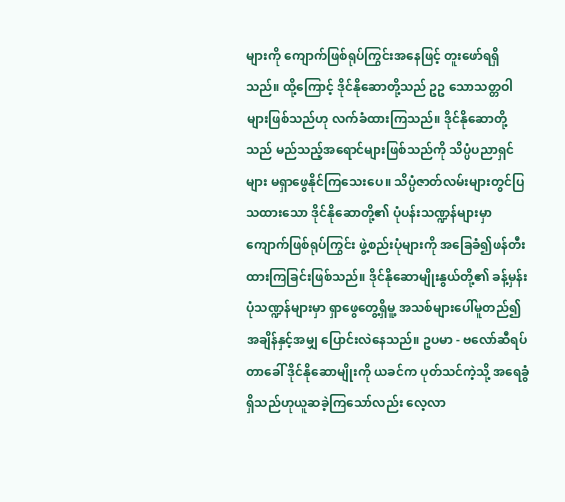များကို ကျောက်ဖြစ်ရုပ်ကြွင်းအနေဖြင့် တူးဖော်ရရှိသည်။ ထို့ကြောင့် ဒိုင်နိုဆောတို့သည် ဥဥ သောသတ္တဝါများဖြစ်သည်ဟု လက်ခံထားကြသည်။ ဒိုင်နိုဆောတို့သည် မည်သည့်အရောင်များဖြစ်သည်ကို သိပ္ပံပညာရှင်များ မရှာဖွေနိုင်ကြသေးပေ။ သိပ္ပံဇာတ်လမ်းများတွင်ပြသထားသော ဒိုင်နိုဆောတို့၏ ပုံပန်းသဏ္ဍန်များမှာ ကျောက်ဖြစ်ရုပ်ကြွင်း ဖွဲ့စည်းပုံများကို အခြေခံ၍ဖန်တီးထားကြခြင်းဖြစ်သည်။ ဒိုင်နိုဆောမျိုးနွယ်တို့၏ ခန့်မှန်းပုံသဏ္ဍန်များမှာ ရှာဖွေတွေ့ရှိမူ့ အသစ်များပေါ်မူတည်၍ အချိန်နှင့်အမျှ ပြောင်းလဲနေသည်။ ဥပမာ - ဗလော်ဆီရပ်တာခေါ် ဒိုင်နိုဆောမျိုးကို ယခင်က ပုတ်သင်ကဲ့သို့ အရေခွံရှိသည်ဟုယူဆခဲ့ကြသော်လည်း လေ့လာ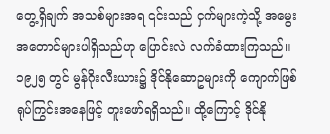တွေ့ရှိချက် အသစ်များအရ ၎င်းသည် ငှက်များကဲ့သို့ အမွေးအတောင်များပါရှိသည်ဟု ပြောင်းလဲ လက်ခံထားကြသည်။
၁၉၂၅ တွင် မွန်ဂိုးလီးယား၌ ဒိုင်နိုဆောဥများကို ကျောက်ဖြစ်ရုပ်ကြွင်းအနေဖြင့် တူးဖော်ရရှိသည်။ ထို့ကြောင့် ဒိုင်နို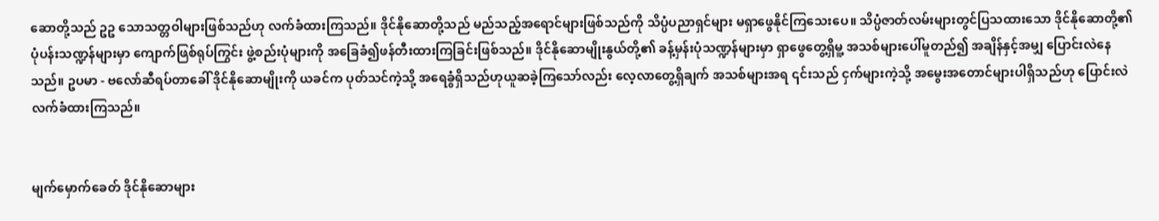ဆောတို့သည် ဥဥ သောသတ္တဝါများဖြစ်သည်ဟု လက်ခံထားကြသည်။ ဒိုင်နိုဆောတို့သည် မည်သည့်အရောင်များဖြစ်သည်ကို သိပ္ပံပညာရှင်များ မရှာဖွေနိုင်ကြသေးပေ။ သိပ္ပံဇာတ်လမ်းများတွင်ပြသထားသော ဒိုင်နိုဆောတို့၏ ပုံပန်းသဏ္ဍန်များမှာ ကျောက်ဖြစ်ရုပ်ကြွင်း ဖွဲ့စည်းပုံများကို အခြေခံ၍ဖန်တီးထားကြခြင်းဖြစ်သည်။ ဒိုင်နိုဆောမျိုးနွယ်တို့၏ ခန့်မှန်းပုံသဏ္ဍန်များမှာ ရှာဖွေတွေ့ရှိမူ့ အသစ်များပေါ်မူတည်၍ အချိန်နှင့်အမျှ ပြောင်းလဲနေသည်။ ဥပမာ - ဗလော်ဆီရပ်တာခေါ် ဒိုင်နိုဆောမျိုးကို ယခင်က ပုတ်သင်ကဲ့သို့ အရေခွံရှိသည်ဟုယူဆခဲ့ကြသော်လည်း လေ့လာတွေ့ရှိချက် အသစ်များအရ ၎င်းသည် ငှက်များကဲ့သို့ အမွေးအတောင်များပါရှိသည်ဟု ပြောင်းလဲ လက်ခံထားကြသည်။


မျက်မှောက်ခေတ် ဒိုင်နိုဆောများ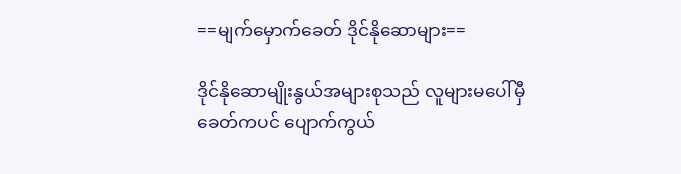==မျက်မှောက်ခေတ် ဒိုင်နိုဆောများ==

ဒိုင်နိုဆောမျိုးနွယ်အများစုသည် လူများမပေါ်မှီခေတ်ကပင် ပျောက်ကွယ်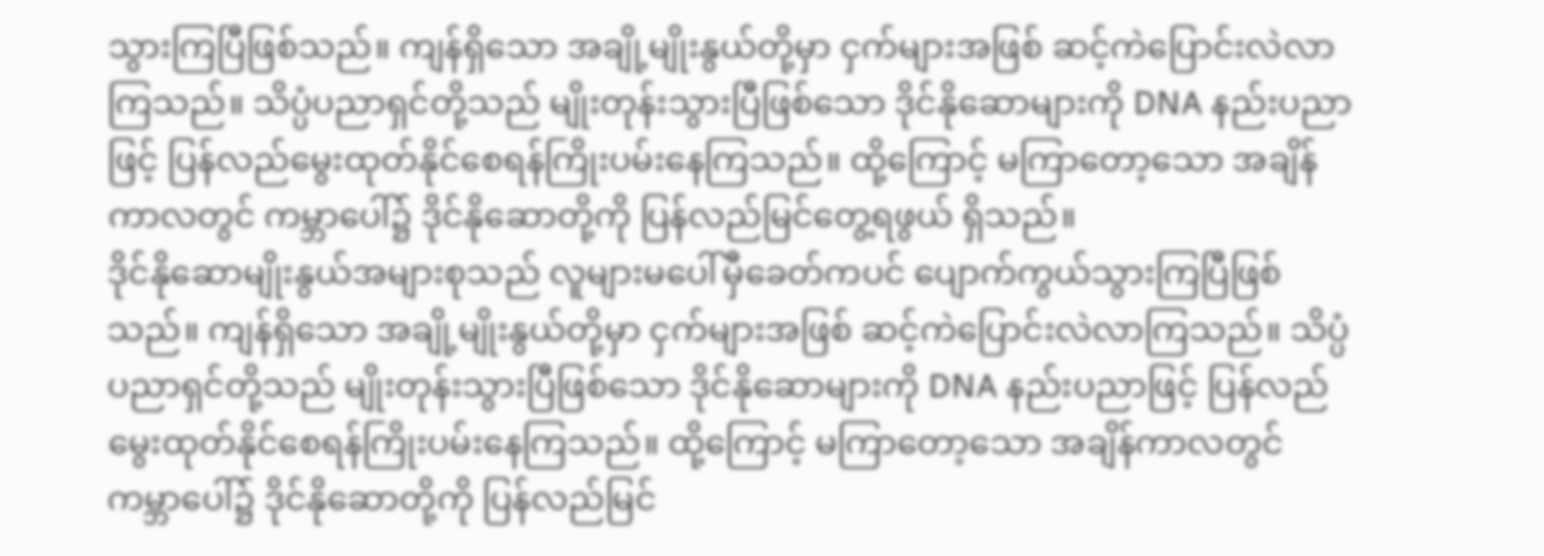သွားကြပြီဖြစ်သည်။ ကျန်ရှိသော အချို့မျိုးနွယ်တို့မှာ ငှက်များအဖြစ် ဆင့်ကဲပြောင်းလဲလာကြသည်။ သိပ္ပံပညာရှင်တို့သည် မျိုးတုန်းသွားပြီဖြစ်သော ဒိုင်နိုဆောများကို DNA နည်းပညာဖြင့် ပြန်လည်မွေးထုတ်နိုင်စေရန်ကြိုးပမ်းနေကြသည်။ ထို့ကြောင့် မကြာတော့သော အချိန်ကာလတွင် ကမ္ဘာပေါ်၌ ဒိုင်နိုဆောတို့ကို ပြန်လည်မြင်တွေ့ရဖွယ် ရှိသည်။
ဒိုင်နိုဆောမျိုးနွယ်အများစုသည် လူများမပေါ်မှီခေတ်ကပင် ပျောက်ကွယ်သွားကြပြီဖြစ်သည်။ ကျန်ရှိသော အချို့မျိုးနွယ်တို့မှာ ငှက်များအဖြစ် ဆင့်ကဲပြောင်းလဲလာကြသည်။ သိပ္ပံပညာရှင်တို့သည် မျိုးတုန်းသွားပြီဖြစ်သော ဒိုင်နိုဆောများကို DNA နည်းပညာဖြင့် ပြန်လည်မွေးထုတ်နိုင်စေရန်ကြိုးပမ်းနေကြသည်။ ထို့ကြောင့် မကြာတော့သော အချိန်ကာလတွင် ကမ္ဘာပေါ်၌ ဒိုင်နိုဆောတို့ကို ပြန်လည်မြင်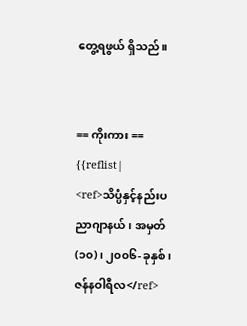တွေ့ရဖွယ် ရှိသည်။


== ကိုးကား ==
{{reflist|
<ref>သိပ္ပံနှင့်နည်းပညာဂျာနယ်၊ အမှတ်(၁၀)၊ ၂၀၀၆-ခုနှစ်၊ ဇန်နဝါရီလ</ref>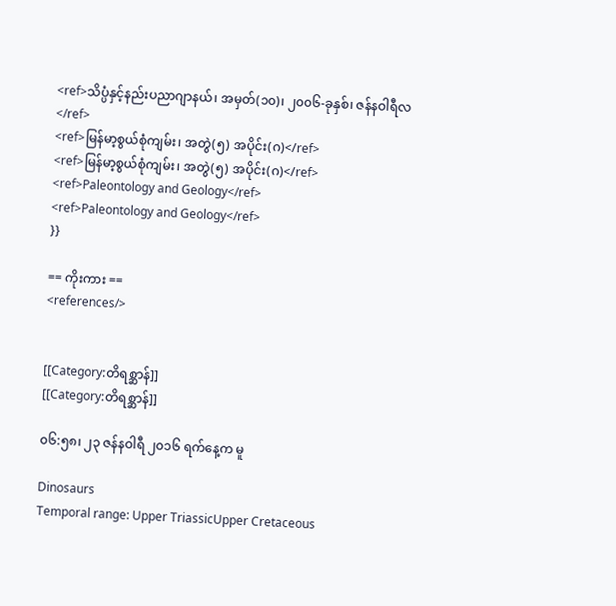<ref>သိပ္ပံနှင့်နည်းပညာဂျာနယ်၊ အမှတ်(၁၀)၊ ၂၀၀၆-ခုနှစ်၊ ဇန်နဝါရီလ</ref>
<ref>မြန်မာ့စွယ်စုံကျမ်း၊ အတွဲ(၅) အပိုင်း(ဂ)</ref>
<ref>မြန်မာ့စွယ်စုံကျမ်း၊ အတွဲ(၅) အပိုင်း(ဂ)</ref>
<ref>Paleontology and Geology</ref>
<ref>Paleontology and Geology</ref>
}}

== ကိုးကား ==
<references/>


[[Category:တိရစ္ဆာန်]]
[[Category:တိရစ္ဆာန်]]

၀၆:၅၈၊ ၂၃ ဇန်နဝါရီ ၂၀၁၆ ရက်နေ့က မူ

Dinosaurs
Temporal range: Upper TriassicUpper Cretaceous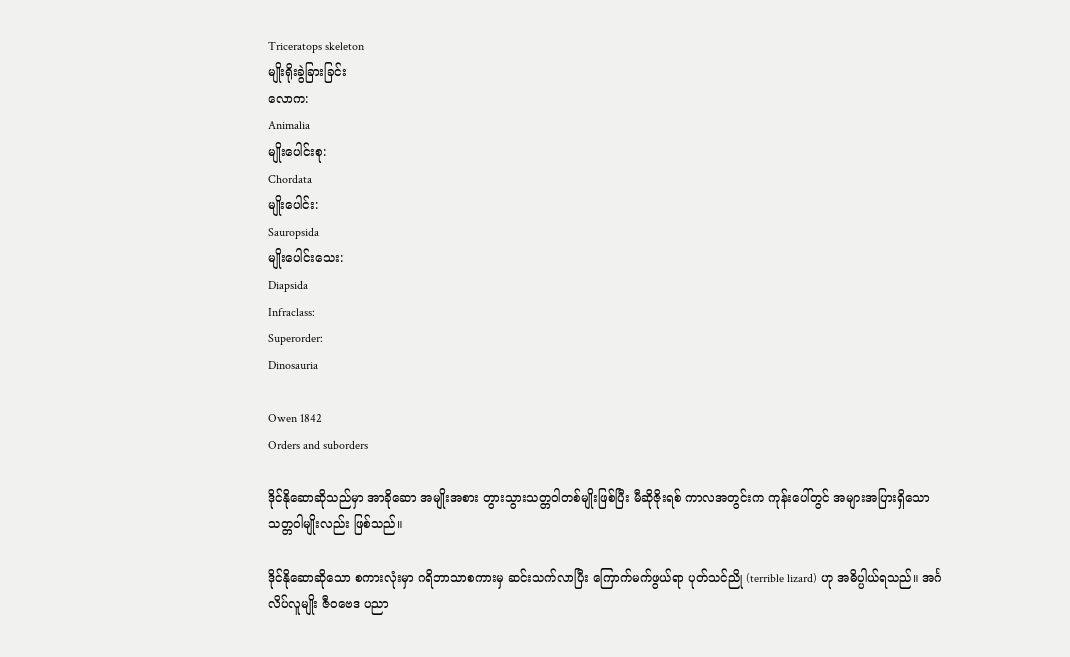Triceratops skeleton
မျိုးရိုးခွဲခြားခြင်း
လောက:
Animalia
မျိုးပေါင်းစု:
Chordata
မျိုးပေါင်း:
Sauropsida
မျိုးပေါင်းသေး:
Diapsida
Infraclass:
Superorder:
Dinosauria

Owen 1842
Orders and suborders

ဒိုင်နိုဆောဆိုသည်မှာ အာခိုဆော အမျိုးအစား တွားသွားသတ္တဝါတစ်မျိုးဖြစ်ပြီး မီဆိုဇိုးရစ် ကာလအတွင်းက ကုန်းပေါ်တွင် အများအပြားရှိသော သတ္တဝါမျိုးလည်း ဖြစ်သည်။

ဒိုင်နိုဆောဆိုသော စကားလုံးမှာ ဂရိဘာသာစကားမှ ဆင်းသက်လာပြီး ကြောက်မက်ဖွယ်ရာ ပုတ်သင်ညို (terrible lizard) ဟု အဓိပ္ပါယ်ရသည်။ အင်္ဂလိပ်လူမျိုး ဇီဝဗေဒ ပညာ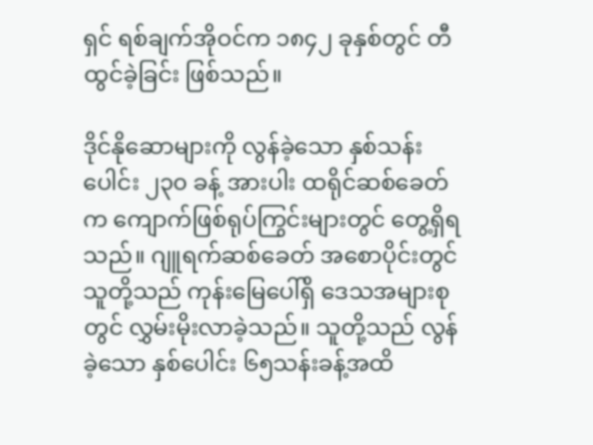ရှင် ရစ်ချက်အိုဝင်က ၁၈၄၂ ခုနှစ်တွင် တီထွင်ခဲ့ခြင်း ဖြစ်သည်။

ဒိုင်နိုဆောများကို လွန်ခဲ့သော နှစ်သန်းပေါင်း ၂၃၀ ခန့် အားပါး ထရိုင်ဆစ်ခေတ်က ကျောက်ဖြစ်ရုပ်ကြွင်းများတွင် တွေ့ရှိရသည်။ ဂျူရက်ဆစ်ခေတ် အစောပိုင်းတွင် သူတို့သည် ကုန်းမြေပေါ်ရှိ ဒေသအများစုတွင် လွှမ်းမိုးလာခဲ့သည်။ သူတို့သည် လွန်ခဲ့သော နှစ်ပေါင်း ၆၅သန်းခန့်အထိ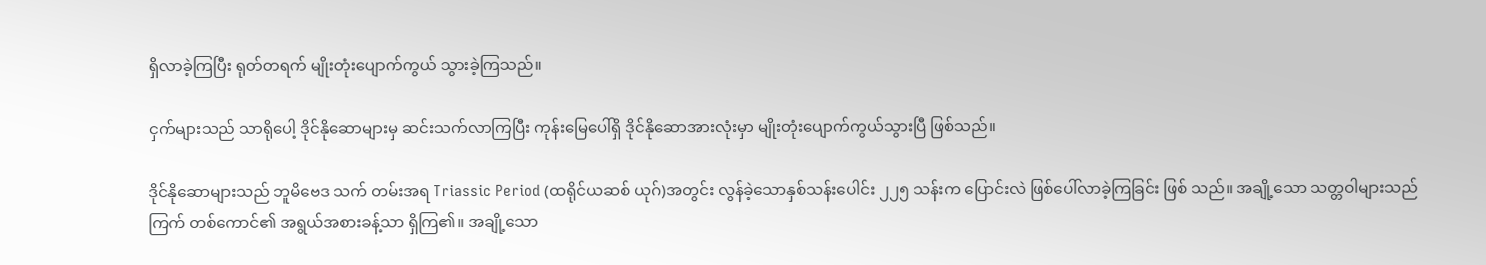ရှိလာခဲ့ကြပြီး ရုတ်တရက် မျိုးတုံးပျောက်ကွယ် သွားခဲ့ကြသည်။

ငှက်များသည် သာရိုပေါ့ ဒိုင်နိုဆောများမှ ဆင်းသက်လာကြပြီး ကုန်းမြေပေါ်ရှိ ဒိုင်နိုဆောအားလုံးမှာ မျိုးတုံးပျောက်ကွယ်သွားပြီ ဖြစ်သည်။

ဒိုင်နိုဆောများသည် ဘူမိဗေဒ သက် တမ်းအရ Triassic Period (ထရိုင်ယဆစ် ယုဂ်)အတွင်း လွန်ခဲ့သောနှစ်သန်းပေါင်း ၂၂၅ သန်းက ပြောင်းလဲ ဖြစ်ပေါ်လာခဲ့ကြခြင်း ဖြစ် သည်။ အချို့သော သတ္တဝါများသည် ကြက် တစ်ကောင်၏ အရွယ်အစားခန့်သာ ရှိကြ၏။ အချို့သော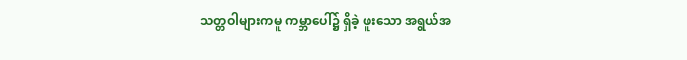သတ္တဝါများကမူ ကမ္ဘာပေါ်၌ ရှိခဲ့ ဖူးသော အရွယ်အ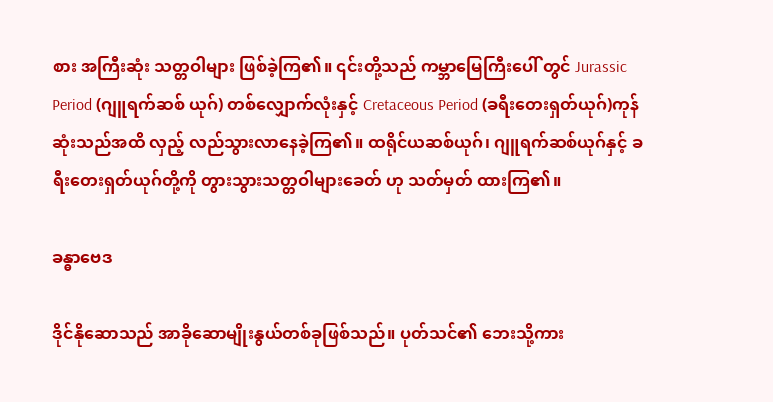စား အကြီးဆုံး သတ္တဝါများ ဖြစ်ခဲ့ကြ၏။ ၎င်းတို့သည် ကမ္ဘာမြေကြီးပေါ် တွင် Jurassic Period (ဂျူရက်ဆစ် ယုဂ်) တစ်လျှောက်လုံးနှင့် Cretaceous Period (ခရီးတေးရှတ်ယုဂ်)ကုန်ဆုံးသည်အထိ လှည့် လည်သွားလာနေခဲ့ကြ၏။ ထရိုင်ယဆစ်ယုဂ်၊ ဂျူရက်ဆစ်ယုဂ်နှင့် ခရီးတေးရှတ်ယုဂ်တို့ကို တွားသွားသတ္တဝါများခေတ် ဟု သတ်မှတ် ထားကြ၏။

ခန္ဓာဗေဒ

ဒိုင်နိုဆောသည် အာခိုဆောမျိုးနွယ်တစ်ခုဖြစ်သည်။ ပုတ်သင်၏ ဘေးသို့ကား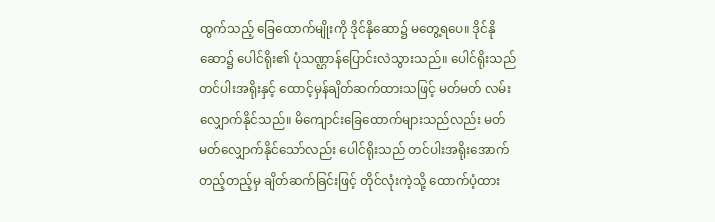ထွက်သည့် ခြေထောက်မျိုးကို ဒိုင်နိုဆော၌ မတွေ့ရပေ။ ဒိုင်နိုဆော၌ ပေါင်ရိုး၏ ပုံသဏ္ဌာန်ပြောင်းလဲသွားသည်။ ပေါင်ရိုးသည် တင်ပါးအရိုးနှင့် ထောင့်မှန်ချိတ်ဆက်ထားသဖြင့် မတ်မတ် လမ်းလျှောက်နိုင်သည်။ မိကျောင်းခြေထောက်များသည်လည်း မတ်မတ်လျှောက်နိုင်သော်လည်း ပေါင်ရိုးသည် တင်ပါးအရိုးအောက် တည့်တည့်မှ ချိတ်ဆက်ခြင်းဖြင့် တိုင်လုံးကဲ့သို့ ထောက်ပံ့ထား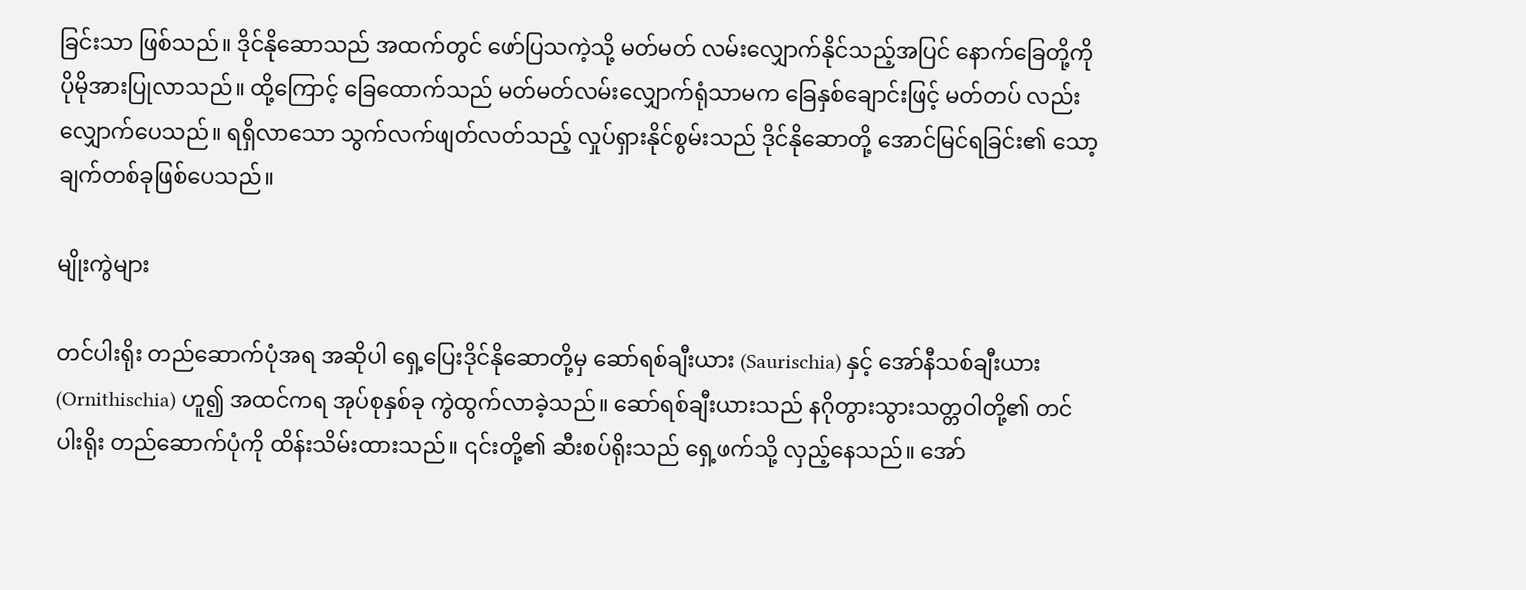ခြင်းသာ ဖြစ်သည်။ ဒိုင်နိုဆောသည် အထက်တွင် ဖော်ပြသကဲ့သို့ မတ်မတ် လမ်းလျှောက်နိုင်သည့်အပြင် နောက်ခြေတို့ကို ပိုမိုအားပြုလာသည်။ ထို့ကြောင့် ခြေထောက်သည် မတ်မတ်လမ်းလျှောက်ရုံသာမက ခြေနှစ်ချောင်းဖြင့် မတ်တပ် လည်း လျှောက်ပေသည်။ ရရှိလာသော သွက်လက်ဖျတ်လတ်သည့် လှုပ်ရှားနိုင်စွမ်းသည် ဒိုင်နိုဆောတို့ အောင်မြင်ရခြင်း၏ သော့ချက်တစ်ခုဖြစ်ပေသည်။

မျိုးကွဲများ

တင်ပါးရိုး တည်ဆောက်ပုံအရ အဆိုပါ ရှေ့ပြေးဒိုင်နိုဆောတို့မှ ဆော်ရစ်ချီးယား (Saurischia) နှင့် အော်နီသစ်ချီးယား (Ornithischia) ဟူ၍ အထင်ကရ အုပ်စုနှစ်ခု ကွဲထွက်လာခဲ့သည်။ ဆော်ရစ်ချီးယားသည် နဂိုတွားသွားသတ္တဝါတို့၏ တင်ပါးရိုး တည်ဆောက်ပုံကို ထိန်းသိမ်းထားသည်။ ၎င်းတို့၏ ဆီးစပ်ရိုးသည် ရှေ့ဖက်သို့ လှည့်နေသည်။ အော်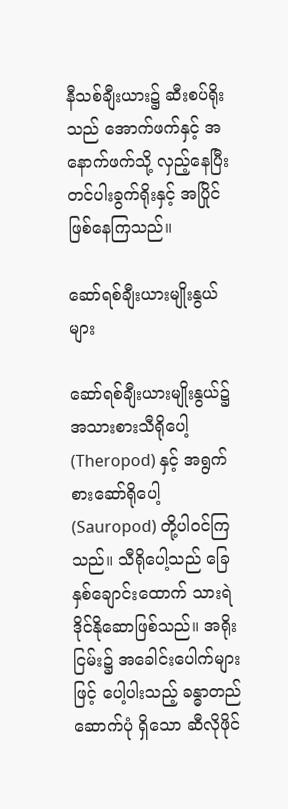နီသစ်ချီးယား၌ ဆီးစပ်ရိုးသည် အောက်ဖက်နှင့် အနောက်ဖက်သို့ လှည့်နေပြီး တင်ပါးခွက်ရိုးနှင့် အပြိုင်ဖြစ်နေကြသည်။

ဆော်ရစ်ချီးယားမျိုးနွယ်များ

ဆော်ရစ်ချီးယားမျိုးနွယ်၌ အသားစားသီရိုပေါ့ (Theropod) နှင့် အရွက်စားဆော်ရိုပေါ့ (Sauropod) တို့ပါဝင်ကြသည်။ သီရိုပေါ့သည် ခြေနှစ်ချောင်းထောက် သားရဲဒိုင်နိုဆောဖြစ်သည်။ အရိုးငြမ်း၌ အခေါင်းပေါက်များဖြင့် ပေါ့ပါးသည့် ခန္ဓာတည်ဆောက်ပုံ ရှိသော ဆီလိုဖိုင်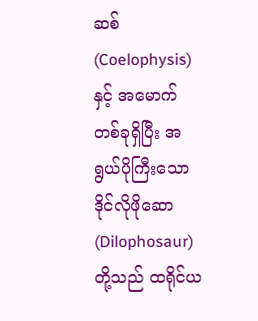ဆစ် (Coelophysis) နှင့် အမောက်တစ်ခုရှိပြီး အရွယ်ပိုကြီးသော ဒိုင်လိုဖိုဆော (Dilophosaur) တို့သည် ထရိုင်ယ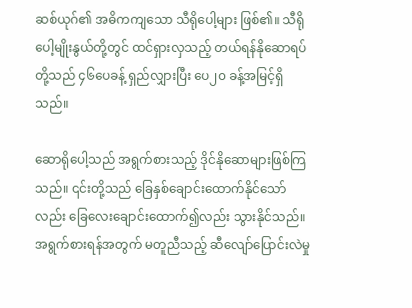ဆစ်ယုဂ်၏ အဓိကကျသော သီရိုပေါ့များ ဖြစ်၏။ သီရိုပေါ့မျိုးနွယ်တို့တွင် ထင်ရှားလှသည့် တယ်ရန်နိုဆောရပ်တို့သည် ၄၆ပေခန့် ရှည်လျှားပြီး ပေ၂၀ ခန့်အမြင့်ရှိသည်။

ဆောရိုပေါ့သည် အရွက်စားသည့် ဒိုင်နိုဆောများဖြစ်ကြသည်။ ၎င်းတို့သည် ခြေနှစ်ချောင်းထောက်နိုင်သော်လည်း ခြေလေးချောင်းထောက်၍လည်း သွားနိုင်သည်။ အရွက်စားရန်အတွက် မတူညီသည့် ဆီလျော်ပြောင်းလဲမှု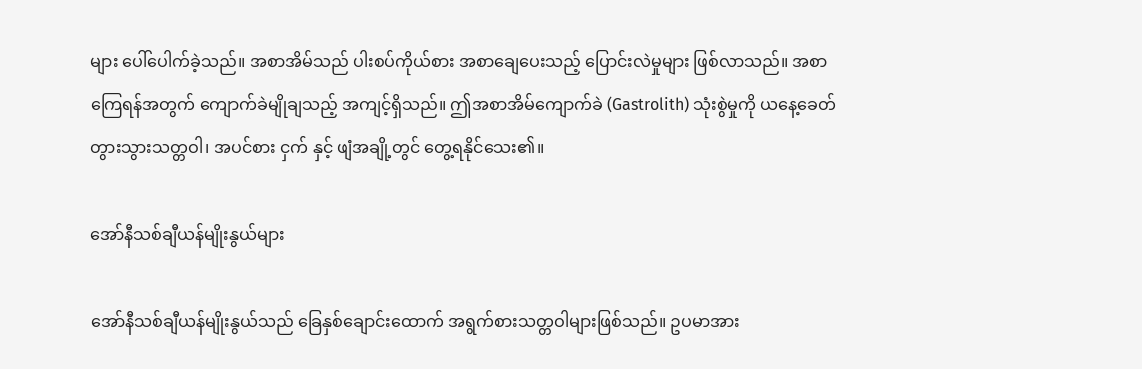များ ပေါ်ပေါက်ခဲ့သည်။ အစာအိမ်သည် ပါးစပ်ကိုယ်စား အစာချေပေးသည့် ပြောင်းလဲမှုများ ဖြစ်လာသည်။ အစာကြေရန်အတွက် ကျောက်ခဲမျိုချသည့် အကျင့်ရှိသည်။ ဤအစာအိမ်ကျောက်ခဲ (Gastrolith) သုံးစွဲမှုကို ယနေ့ခေတ် တွားသွားသတ္တဝါ၊ အပင်စား ငှက် နှင့် ဖျံအချို့တွင် တွေ့ရနိုင်သေး၏။

အော်နီသစ်ချီယန်မျိုးနွယ်များ

အော်နီသစ်ချီယန်မျိုးနွယ်သည် ခြေနှစ်ချောင်းထောက် အရွက်စားသတ္တဝါများဖြစ်သည်။ ဥပမာအား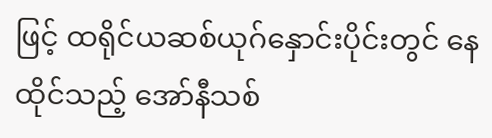ဖြင့် ထရိုင်ယဆစ်ယုဂ်နှောင်းပိုင်းတွင် နေထိုင်သည့် အော်နီသစ်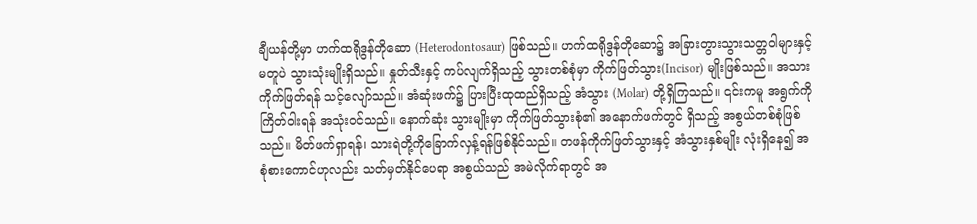ချီယန်တို့မှာ ဟက်ထရိုဒွန်တိုဆော (Heterodontosaur) ဖြစ်သည်။ ဟက်ထရိုဒွန်တိုဆော၌ အခြားတွားသွားသတ္တဝါများနှင့် မတူပဲ သွားသုံးမျိုးရှိသည်။ နှုတ်သီးနှင့် ကပ်လျက်ရှိသည့် သွားတစ်စုံမှာ ကိုက်ဖြတ်သွား(Incisor) မျိုးဖြစ်သည်။ အသားကိုက်ဖြတ်ရန် သင့်လျော်သည်။ အံဆုံးဖက်၌ ပြားပြီးထုထည်ရှိသည့် အံသွား (Molar) တို့ရှိကြသည်။ ၎င်းကမူ အရွက်ကိုကြိတ်ဝါးရန် အသုံးဝင်သည်။ နောက်ဆုံး သွားမျိုးမှာ ကိုက်ဖြတ်သွားစုံ၏ အနောက်ဖက်တွင် ရှိသည့် အစွယ်တစ်စုံဖြစ်သည်။ မိတ်ဖက်ရှာရန်၊ သားရဲတို့ကိုခြောက်လှန့်ရန်ဖြစ်နိုင်သည်။ တဖန်ကိုက်ဖြတ်သွားနှင့် အံသွားနှစ်မျိုး လုံးရှိနေ၍ အစုံစားကောင်ဟုလည်း သတ်မှတ်နိုင်ပေရာ အစွယ်သည် အမဲလိုက်ရာတွင် အ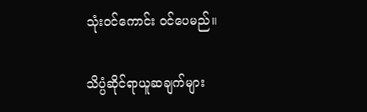သုံးဝင်ကောင်း ဝင်ပေမည်။

သိပ္ပံဆိုင်ရာယူဆချက်များ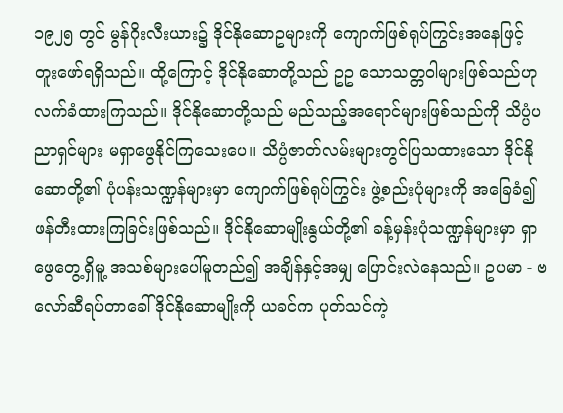၁၉၂၅ တွင် မွန်ဂိုးလီးယား၌ ဒိုင်နိုဆောဥများကို ကျောက်ဖြစ်ရုပ်ကြွင်းအနေဖြင့် တူးဖော်ရရှိသည်။ ထို့ကြောင့် ဒိုင်နိုဆောတို့သည် ဥဥ သောသတ္တဝါများဖြစ်သည်ဟု လက်ခံထားကြသည်။ ဒိုင်နိုဆောတို့သည် မည်သည့်အရောင်များဖြစ်သည်ကို သိပ္ပံပညာရှင်များ မရှာဖွေနိုင်ကြသေးပေ။ သိပ္ပံဇာတ်လမ်းများတွင်ပြသထားသော ဒိုင်နိုဆောတို့၏ ပုံပန်းသဏ္ဍန်များမှာ ကျောက်ဖြစ်ရုပ်ကြွင်း ဖွဲ့စည်းပုံများကို အခြေခံ၍ဖန်တီးထားကြခြင်းဖြစ်သည်။ ဒိုင်နိုဆောမျိုးနွယ်တို့၏ ခန့်မှန်းပုံသဏ္ဍန်များမှာ ရှာဖွေတွေ့ရှိမူ့ အသစ်များပေါ်မူတည်၍ အချိန်နှင့်အမျှ ပြောင်းလဲနေသည်။ ဥပမာ - ဗလော်ဆီရပ်တာခေါ် ဒိုင်နိုဆောမျိုးကို ယခင်က ပုတ်သင်ကဲ့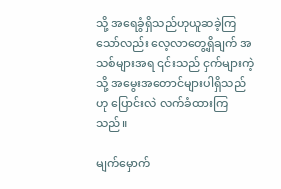သို့ အရေခွံရှိသည်ဟုယူဆခဲ့ကြသော်လည်း လေ့လာတွေ့ရှိချက် အသစ်များအရ ၎င်းသည် ငှက်များကဲ့သို့ အမွေးအတောင်များပါရှိသည်ဟု ပြောင်းလဲ လက်ခံထားကြသည်။

မျက်မှောက်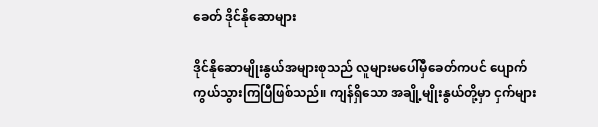ခေတ် ဒိုင်နိုဆောများ

ဒိုင်နိုဆောမျိုးနွယ်အများစုသည် လူများမပေါ်မှီခေတ်ကပင် ပျောက်ကွယ်သွားကြပြီဖြစ်သည်။ ကျန်ရှိသော အချို့မျိုးနွယ်တို့မှာ ငှက်များ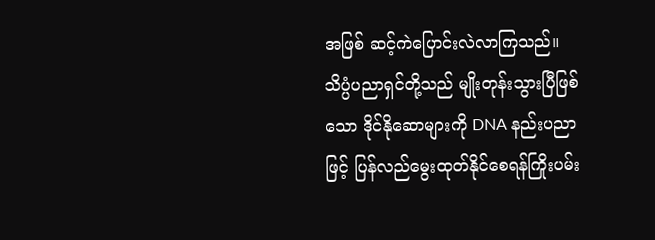အဖြစ် ဆင့်ကဲပြောင်းလဲလာကြသည်။ သိပ္ပံပညာရှင်တို့သည် မျိုးတုန်းသွားပြီဖြစ်သော ဒိုင်နိုဆောများကို DNA နည်းပညာဖြင့် ပြန်လည်မွေးထုတ်နိုင်စေရန်ကြိုးပမ်း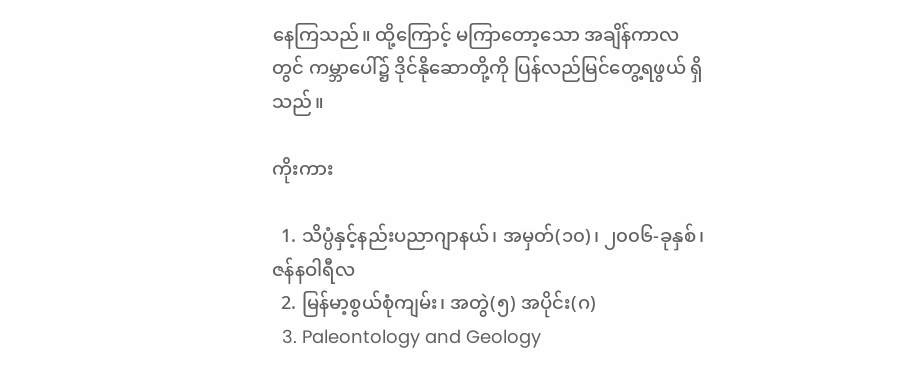နေကြသည်။ ထို့ကြောင့် မကြာတော့သော အချိန်ကာလတွင် ကမ္ဘာပေါ်၌ ဒိုင်နိုဆောတို့ကို ပြန်လည်မြင်တွေ့ရဖွယ် ရှိသည်။

ကိုးကား

  1. သိပ္ပံနှင့်နည်းပညာဂျာနယ်၊ အမှတ်(၁၀)၊ ၂၀၀၆-ခုနှစ်၊ ဇန်နဝါရီလ
  2. မြန်မာ့စွယ်စုံကျမ်း၊ အတွဲ(၅) အပိုင်း(ဂ)
  3. Paleontology and Geology